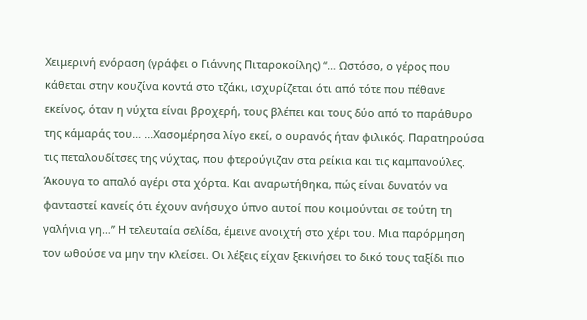Χειμερινή ενόραση (γράφει ο Γιάννης Πιταροκοίλης) “… Ωστόσο, ο γέρος που κάθεται στην κουζίνα κοντά στο τζάκι, ισχυρίζεται ότι από τότε που πέθανε εκείνος, όταν η νύχτα είναι βροχερή, τους βλέπει και τους δύο από το παράθυρο της κάμαράς του… ...Χασομέρησα λίγο εκεί, ο ουρανός ήταν φιλικός. Παρατηρούσα τις πεταλουδίτσες της νύχτας, που φτερούγιζαν στα ρείκια και τις καμπανούλες. Άκουγα το απαλό αγέρι στα χόρτα. Και αναρωτήθηκα, πώς είναι δυνατόν να φανταστεί κανείς ότι έχουν ανήσυχο ύπνο αυτοί που κοιμούνται σε τούτη τη γαλήνια γη…” Η τελευταία σελίδα, έμεινε ανοιχτή στο χέρι του. Μια παρόρμηση τον ωθούσε να μην την κλείσει. Οι λέξεις είχαν ξεκινήσει το δικό τους ταξίδι πιο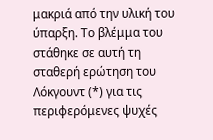μακριά από την υλική του ύπαρξη. Το βλέμμα του στάθηκε σε αυτή τη σταθερή ερώτηση του Λόκγουντ (*) για τις περιφερόμενες ψυχές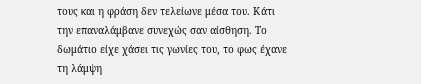τους και η φράση δεν τελείωνε μέσα του. Κάτι την επαναλάμβανε συνεχώς σαν αίσθηση. Το δωμάτιο είχε χάσει τις γωνίες του, το φως έχανε τη λάμψη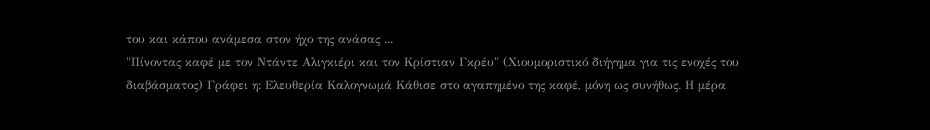του και κάπου ανάμεσα στον ήχο της ανάσας ...
"Πίνοντας καφέ με τον Ντάντε Αλιγκιέρι και τον Κρίστιαν Γκρέυ" (Χιουμοριστικό διήγημα για τις ενοχές του διαβάσματος) Γράφει η: Ελευθερία Καλογνωμά Κάθισε στο αγαπημένο της καφέ, μόνη ως συνήθως. Η μέρα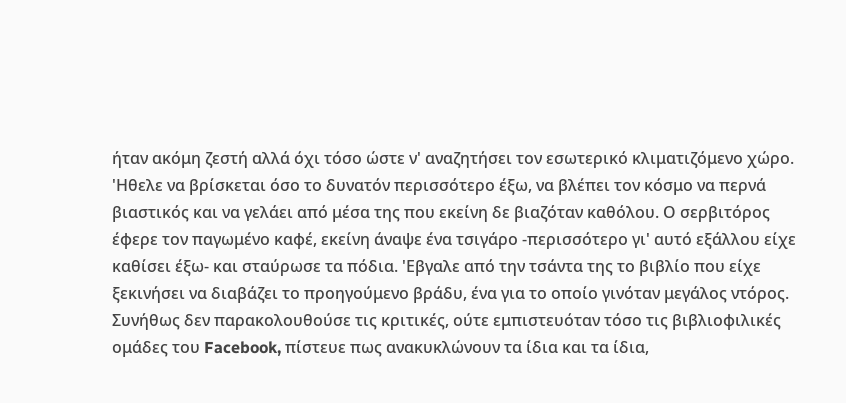ήταν ακόμη ζεστή αλλά όχι τόσο ώστε ν' αναζητήσει τον εσωτερικό κλιματιζόμενο χώρο. 'Ηθελε να βρίσκεται όσο το δυνατόν περισσότερο έξω, να βλέπει τον κόσμο να περνά βιαστικός και να γελάει από μέσα της που εκείνη δε βιαζόταν καθόλου. Ο σερβιτόρος έφερε τον παγωμένο καφέ, εκείνη άναψε ένα τσιγάρο -περισσότερο γι' αυτό εξάλλου είχε καθίσει έξω- και σταύρωσε τα πόδια. 'Εβγαλε από την τσάντα της το βιβλίο που είχε ξεκινήσει να διαβάζει το προηγούμενο βράδυ, ένα για το οποίο γινόταν μεγάλος ντόρος. Συνήθως δεν παρακολουθούσε τις κριτικές, ούτε εμπιστευόταν τόσο τις βιβλιοφιλικές ομάδες του Facebook, πίστευε πως ανακυκλώνουν τα ίδια και τα ίδια,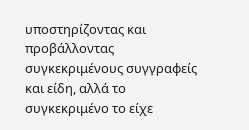υποστηρίζοντας και προβάλλοντας συγκεκριμένους συγγραφείς και είδη, αλλά το συγκεκριμένο το είχε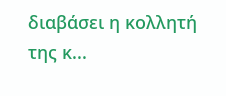διαβάσει η κολλητή της κ...